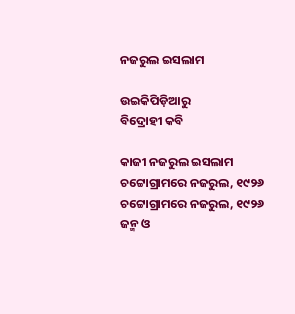ନଜରୁଲ ଇସଲାମ

ଉଇକିପିଡ଼ିଆ‌ରୁ
ବିଦ୍ରୋହୀ କବି

କାଜୀ ନଜରୁଲ ଇସଲାମ
ଚଟ୍ଟୋଗ୍ରାମରେ ନଜରୁଲ, ୧୯୨୬
ଚଟ୍ଟୋଗ୍ରାମରେ ନଜରୁଲ, ୧୯୨୬
ଜନ୍ମ ଓ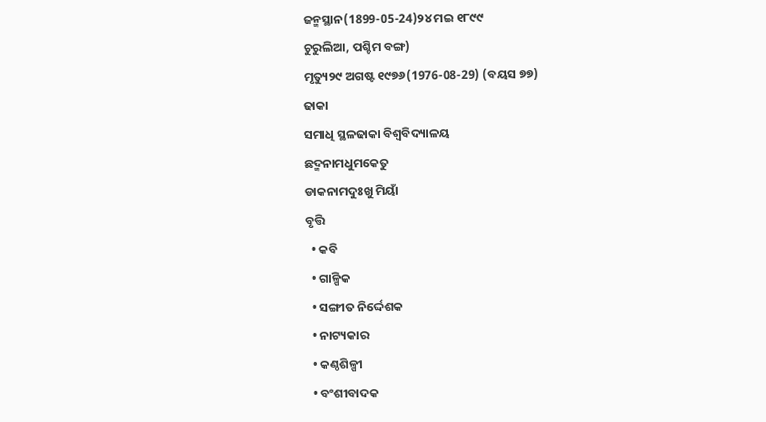ଜନ୍ମସ୍ଥାନ(1899-05-24)୨୪ ମଇ ୧୮୯୯
ଚୁରୁଲିଆ, ପଶ୍ଚିମ ବଙ୍ଗ)
ମୃତ୍ୟୁ୨୯ ଅଗଷ୍ଟ ୧୯୭୬(1976-08-29) (ବୟସ ୭୭)
ଢାକା
ସମାଧି ସ୍ଥଳଢାକା ବିଶ୍ୱବିଦ୍ୟାଳୟ
ଛଦ୍ମନାମଧୁମକେତୁ
ଡାକନାମଦୁଃଖୁ ମିୟାଁ
ବୃତ୍ତି
  • କବି
  • ଗାଳ୍ପିକ
  • ସଙ୍ଗୀତ ନିର୍ଦ୍ଦେଶକ
  • ନାଟ୍ୟକାର
  • କଣ୍ଠଶିଳ୍ପୀ
  • ବଂଶୀବାଦକ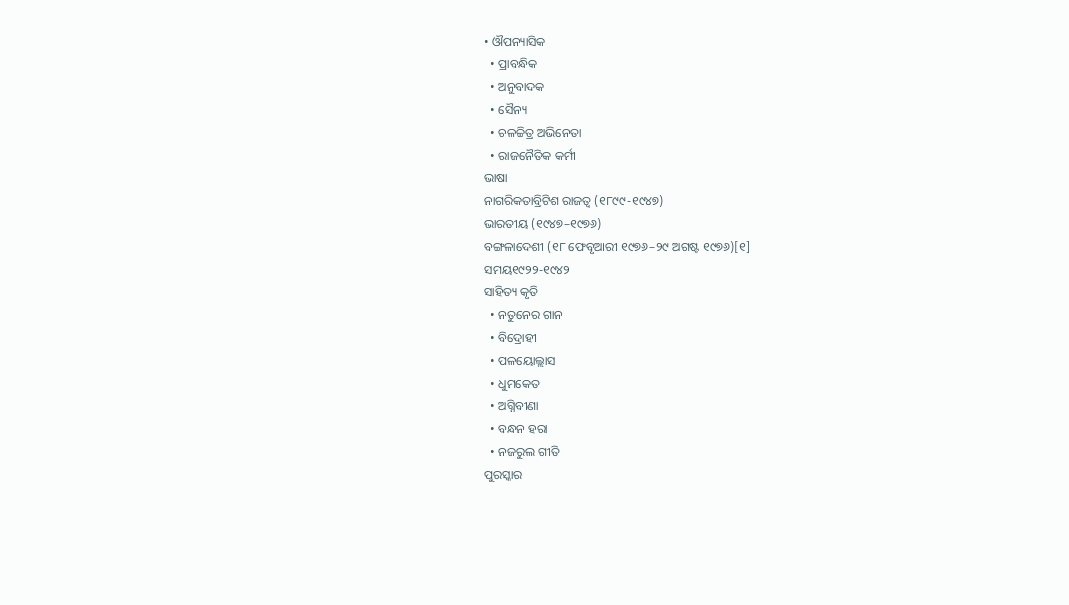• ଔପନ୍ୟାସିକ
  • ପ୍ରାବନ୍ଧିକ
  • ଅନୁବାଦକ
  • ସୈନ୍ୟ
  • ଚଳଚ୍ଚିତ୍ର ଅଭିନେତା
  • ରାଜନୈତିକ କର୍ମୀ
ଭାଷା
ନାଗରିକତାବ୍ରିଟିଶ ରାଜତ୍ୱ (୧୮୯୯-୧୯୪୭)
ଭାରତୀୟ (୧୯୪୭–୧୯୭୬)
ବଙ୍ଗଳାଦେଶୀ (୧୮ ଫେବୃଆରୀ ୧୯୭୬–୨୯ ଅଗଷ୍ଟ ୧୯୭୬)[୧]
ସମୟ୧୯୨୨-୧୯୪୨
ସାହିତ୍ୟ କୃତି
  • ନତୁନେର ଗାନ
  • ବିଦ୍ରୋହୀ
  • ପଳୟୋଲ୍ଲାସ
  • ଧୁମକେତ
  • ଅଗ୍ନିବୀଣା
  • ବନ୍ଧନ ହରା
  • ନଜରୁଲ ଗୀତି
ପୁରସ୍କାର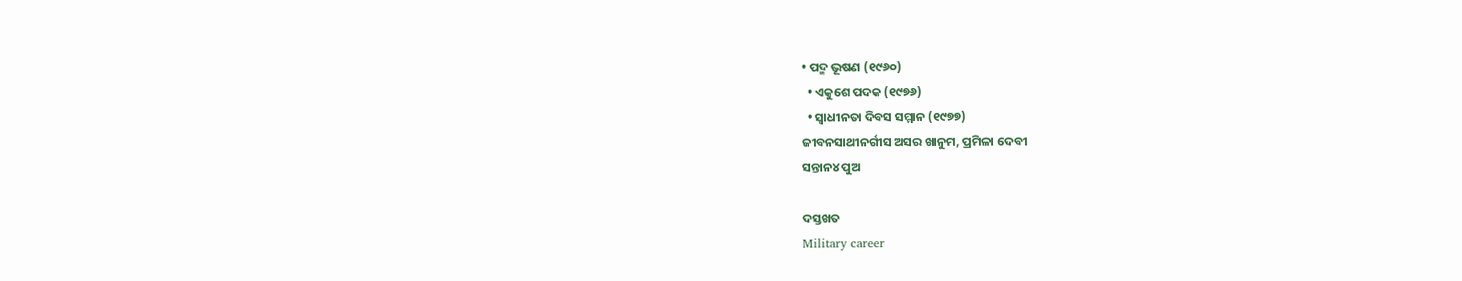• ପଦ୍ମ ଭୂଷଣ (୧୯୬୦)
  • ଏକୁଶେ ପଦକ (୧୯୭୬)
  • ସ୍ୱାଧୀନତା ଦିବସ ସମ୍ମାନ (୧୯୭୭)
ଜୀବନସାଥୀନର୍ଗୀସ ଅସର ଖାନୁମ, ପ୍ରମିଳା ଦେବୀ
ସନ୍ତାନ୪ ପୁଅ

ଦସ୍ତଖତ
Military career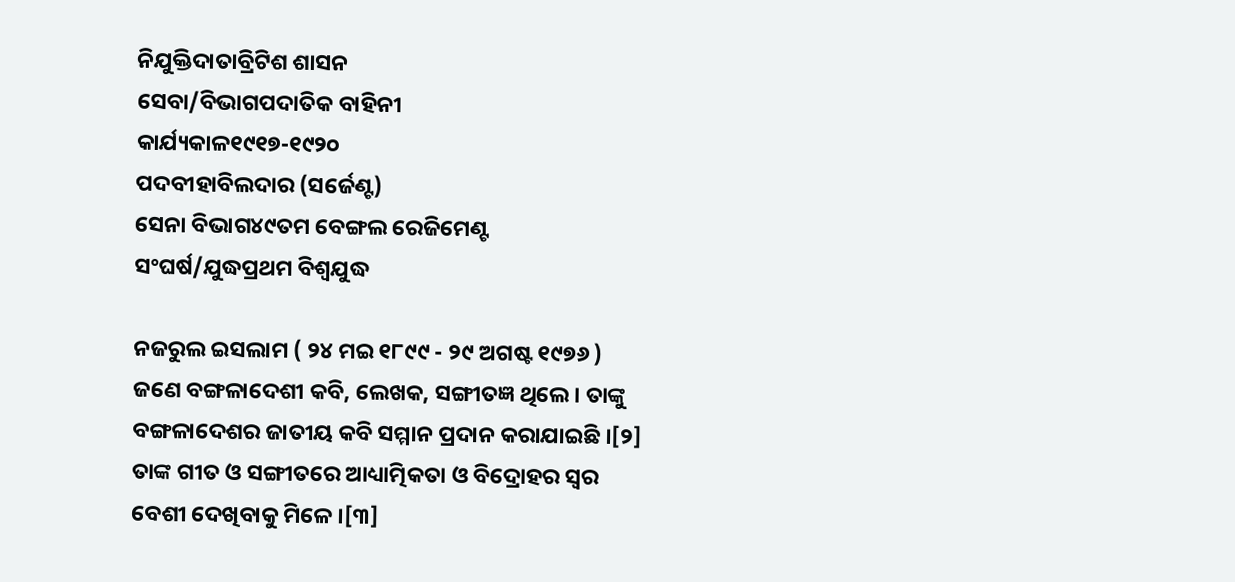ନିଯୁକ୍ତିଦାତାବ୍ରିଟିଶ ଶାସନ
ସେବା/ବିଭାଗପଦାତିକ ବାହିନୀ
କାର୍ଯ୍ୟକାଳ୧୯୧୭-୧୯୨୦
ପଦବୀହାବିଲଦାର (ସର୍ଜେଣ୍ଟ)
ସେନା ବିଭାଗ୪୯ତମ ବେଙ୍ଗଲ ରେଜିମେଣ୍ଟ
ସଂଘର୍ଷ/ଯୁଦ୍ଧପ୍ରଥମ ବିଶ୍ୱଯୁଦ୍ଧ

ନଜରୁଲ ଇସଲାମ ( ୨୪ ମଇ ୧୮୯୯ - ୨୯ ଅଗଷ୍ଟ ୧୯୭୬ ) ଜଣେ ବଙ୍ଗଳାଦେଶୀ କବି, ଲେଖକ, ସଙ୍ଗୀତଜ୍ଞ ଥିଲେ । ତାଙ୍କୁ ବଙ୍ଗଳାଦେଶର ଜାତୀୟ କବି ସମ୍ମାନ ପ୍ରଦାନ କରାଯାଇଛି ।[୨] ତାଙ୍କ ଗୀତ ଓ ସଙ୍ଗୀତରେ ଆଧ୍ୟାତ୍ମିକତା ଓ ବିଦ୍ରୋହର ସ୍ୱର ବେଶୀ ଦେଖିବାକୁ ମିଳେ ।[୩]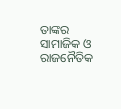ତାଙ୍କର ସାମାଜିକ ଓ ରାଜନୈତିକ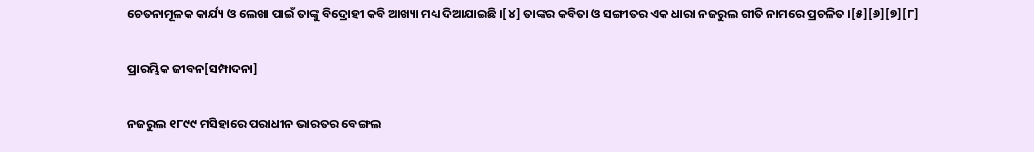ଚେତନାମୂଳକ କାର୍ଯ୍ୟ ଓ ଲେଖା ପାଇଁ ତାଙ୍କୁ ବିଦ୍ରୋହୀ କବି ଆଖ୍ୟା ମଧ୍ୟ ଦିଆଯାଇଛି ।[୪] ତାଙ୍କର କବିତା ଓ ସଙ୍ଗୀତର ଏକ ଧାରା ନଜରୁଲ ଗୀତି ନାମରେ ପ୍ରଚଳିତ ।[୫][୬][୭][୮]

ପ୍ରାରମ୍ଭିକ ଜୀବନ[ସମ୍ପାଦନା]

ନଜରୁଲ ୧୮୯୯ ମସିହାରେ ପରାଧୀନ ଭାରତର ବେଙ୍ଗଲ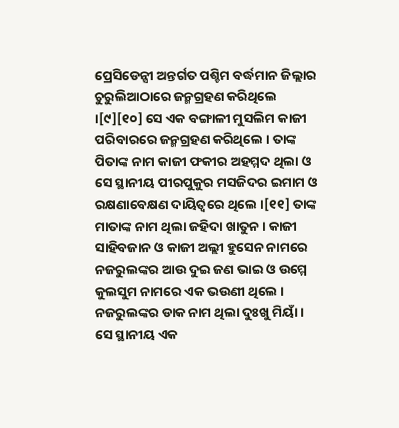ପ୍ରେସିଡେନ୍ସୀ ଅନ୍ତର୍ଗତ ପଶ୍ଚିମ ବର୍ଦ୍ଧମାନ ଜିଲ୍ଲାର ଚୁରୁଲିଆଠାରେ ଜନ୍ମଗ୍ରହଣ କରିଥିଲେ ।[୯][୧୦] ସେ ଏକ ବଙ୍ଗାଳୀ ମୁସଲିମ କାଜୀ ପରିବାରରେ ଜନ୍ମଗ୍ରହଣ କରିଥିଲେ । ତାଙ୍କ ପିତାଙ୍କ ନାମ କାଜୀ ଫକୀର ଅହମ୍ମଦ ଥିଲା ଓ ସେ ସ୍ଥାନୀୟ ପୀରପୁକୁର ମସଜିଦର ଇମାମ ଓ ରକ୍ଷଣାବେକ୍ଷଣ ଦାୟିତ୍ୱରେ ଥିଲେ ।[୧୧] ତାଙ୍କ ମାତାଙ୍କ ନାମ ଥିଲା ଜହିଦା ଖାତୁନ । କାଜୀ ସାହିବଜାନ ଓ କାଜୀ ଅଲ୍ଲୀ ହୁସେନ ନାମରେ ନଜରୁଲଙ୍କର ଆଉ ଦୁଇ ଜଣ ଭାଇ ଓ ଉମ୍ମେ କୁଲସୁମ ନାମରେ ଏକ ଭଉଣୀ ଥିଲେ । ନଜରୁଲଙ୍କର ଡାକ ନାମ ଥିଲା ଦୁଃଖୁ ମିୟାଁ । ସେ ସ୍ଥାନୀୟ ଏକ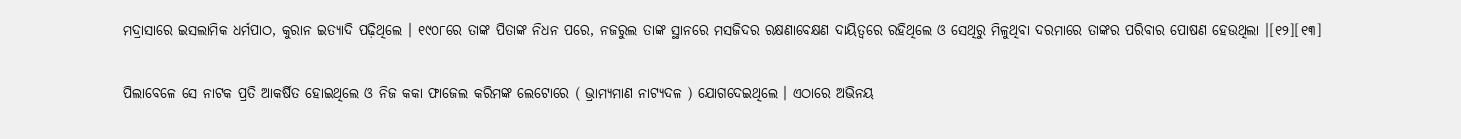ମଦ୍ରାସାରେ ଇସଲାମିକ ଧର୍ମପାଠ, କୁରାନ ଇତ୍ୟାଦି ପଢ଼ିଥିଲେ । ୧୯୦୮ରେ ତାଙ୍କ ପିତାଙ୍କ ନିଧନ ପରେ, ନଜରୁଲ ତାଙ୍କ ସ୍ଥାନରେ ମସଜିଦର ରକ୍ଷଣାବେକ୍ଷଣ ଦାୟିତ୍ୱରେ ରହିଥିଲେ ଓ ସେଥିରୁ ମିଳୁଥିବା ଦରମାରେ ତାଙ୍କର ପରିବାର ପୋଷଣ ହେଉଥିଲା ।[୧୨][୧୩]

ପିଲାବେଳେ ସେ ନାଟକ ପ୍ରତି ଆକର୍ଷିତ ହୋଇଥିଲେ ଓ ନିଜ କକା ଫାଜେଲ କରିମଙ୍କ ଲେଟୋରେ ( ଭ୍ରାମ୍ୟମାଣ ନାଟ୍ୟଦଳ ) ଯୋଗଦେଇଥିଲେ । ଏଠାରେ ଅଭିନୟ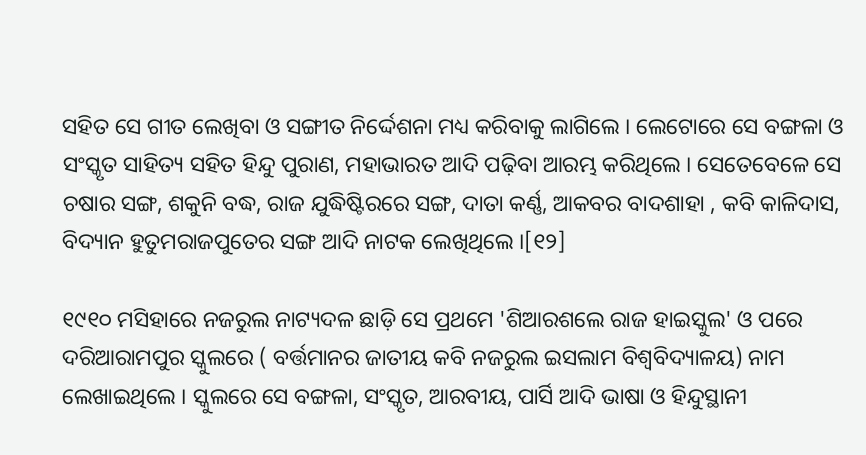ସହିତ ସେ ଗୀତ ଲେଖିବା ଓ ସଙ୍ଗୀତ ନିର୍ଦ୍ଦେଶନା ମଧ୍ୟ କରିବାକୁ ଲାଗିଲେ । ଲେଟୋରେ ସେ ବଙ୍ଗଳା ଓ ସଂସ୍କୃତ ସାହିତ୍ୟ ସହିତ ହିନ୍ଦୁ ପୁରାଣ, ମହାଭାରତ ଆଦି ପଢ଼ିବା ଆରମ୍ଭ କରିଥିଲେ । ସେତେବେଳେ ସେ ଚଷାର ସଙ୍ଗ, ଶକୁନି ବଦ୍ଧ, ରାଜ ଯୁଦ୍ଧିଷ୍ଟିରରେ ସଙ୍ଗ, ଦାତା କର୍ଣ୍ଣ, ଆକବର ବାଦଶାହା , କବି କାଳିଦାସ, ବିଦ୍ୟାନ ହୁତୁମରାଜପୁତେର ସଙ୍ଗ ଆଦି ନାଟକ ଲେଖିଥିଲେ ।[୧୨]

୧୯୧୦ ମସିହାରେ ନଜରୁଲ ନାଟ୍ୟଦଳ ଛାଡ଼ି ସେ ପ୍ରଥମେ 'ଶିଆରଶଲେ ରାଜ ହାଇସ୍କୁଲ' ଓ ପରେ ଦରିଆରାମପୁର ସ୍କୁଲରେ ( ବର୍ତ୍ତମାନର ଜାତୀୟ କବି ନଜରୁଲ ଇସଲାମ ବିଶ୍ୱବିଦ୍ୟାଳୟ) ନାମ ଲେଖାଇଥିଲେ । ସ୍କୁଲରେ ସେ ବଙ୍ଗଳା, ସଂସ୍କୃତ, ଆରବୀୟ, ପାର୍ସି ଆଦି ଭାଷା ଓ ହିନ୍ଦୁସ୍ଥାନୀ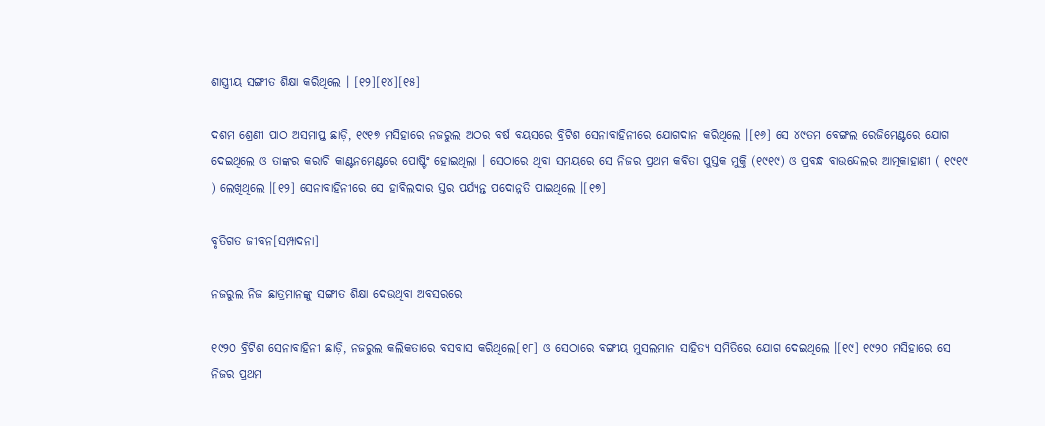ଶାସ୍ତ୍ରୀୟ ସଙ୍ଗୀତ ଶିକ୍ଷା କରିଥିଲେ । [୧୨][୧୪][୧୫]

ଦଶମ ଶ୍ରେଣୀ ପାଠ ଅସମାପ୍ତ ଛାଡ଼ି, ୧୯୧୭ ମସିହାରେ ନଜରୁଲ ଅଠର ବର୍ଷ ବୟସରେ ବ୍ରିଟିଶ ସେନାବାହିନୀରେ ଯୋଗଦାନ କରିଥିଲେ ।[୧୬] ସେ ୪୯ତମ ବେଙ୍ଗଲ ରେଜିମେଣ୍ଟରେ ଯୋଗ ଦେଇଥିଲେ ଓ ତାଙ୍କର କରାଚି କାଣ୍ଟନମେଣ୍ଟରେ ପୋଷ୍ଟିଂ ହୋଇଥିଲା । ସେଠାରେ ଥିବା ସମୟରେ ସେ ନିଜର ପ୍ରଥମ କବିତା ପୁସ୍ତକ ମୁକ୍ତି (୧୯୧୯) ଓ ପ୍ରବନ୍ଧ ବାଉନ୍ଦେଲର ଆତ୍ମକାହାଣୀ ( ୧୯୧୯ ) ଲେଖିଥିଲେ ।[୧୨] ସେନାବାହିନୀରେ ସେ ହାବିଲଦାର ସ୍ତର ପର୍ଯ୍ୟନ୍ତ ପଦୋନ୍ନତି ପାଇଥିଲେ ।[୧୭]

ବୃତିଗତ ଜୀବନ[ସମ୍ପାଦନା]

ନଜରୁଲ ନିଜ ଛାତ୍ରମାନଙ୍କୁ ସଙ୍ଗୀତ ଶିକ୍ଷା ଦେଉଥିବା ଅବସରରେ

୧୯୨୦ ବ୍ରିଟିଶ ସେନାବାହିନୀ ଛାଡ଼ି, ନଜରୁଲ କଲିକତାରେ ବସବାସ କରିଥିଲେ[୧୮] ଓ ସେଠାରେ ବଙ୍ଗୀୟ ମୁସଲମାନ ସାହିତ୍ୟ ସମିତିରେ ଯୋଗ ଦେଇଥିଲେ ।[୧୯] ୧୯୨୦ ମସିହାରେ ସେ ନିଜର ପ୍ରଥମ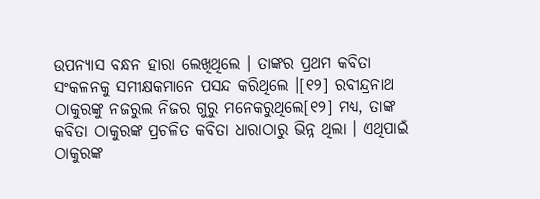ଉପନ୍ୟାସ ବନ୍ଧନ ହାରା ଲେଖିଥିଲେ । ତାଙ୍କର ପ୍ରଥମ କବିତା ସଂକଳନକୁ ସମୀକ୍ଷକମାନେ ପସନ୍ଦ କରିଥିଲେ ।[୧୨] ରବୀନ୍ଦ୍ରନାଥ ଠାକୁରଙ୍କୁ ନଜରୁଲ ନିଜର ଗୁରୁ ମନେକରୁଥିଲେ[୧୨] ମଧ୍ୟ, ତାଙ୍କ କବିତା ଠାକୁରଙ୍କ ପ୍ରଚଳିତ କବିତା ଧାରାଠାରୁ ଭିନ୍ନ ଥିଲା । ଏଥିପାଇଁ ଠାକୁରଙ୍କ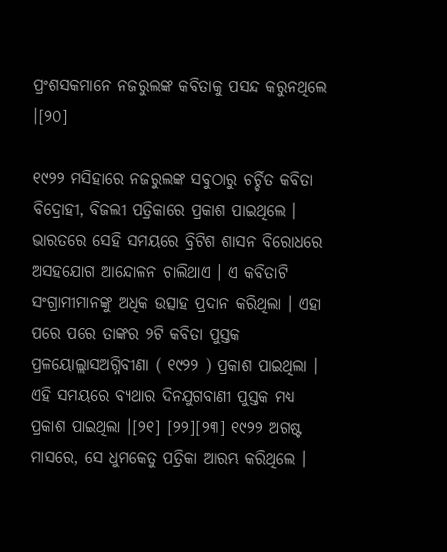ପ୍ରଂଶସକମାନେ ନଜରୁଲଙ୍କ କବିତାକୁ ପସନ୍ଦ କରୁନଥିଲେ ।[୨୦]

୧୯୨୨ ମସିହାରେ ନଜରୁଲଙ୍କ ସବୁଠାରୁ ଚର୍ଚ୍ଚିତ କବିତା ବିଦ୍ରୋହୀ, ବିଜଲୀ ପତ୍ରିକାରେ ପ୍ରକାଶ ପାଇଥିଲେ । ଭାରତରେ ସେହି ସମୟରେ ବ୍ରିଟିଶ ଶାସନ ବିରୋଧରେ ଅସହଯୋଗ ଆନ୍ଦୋଳନ ଚାଲିଥାଏ । ଏ କବିତାଟି ସଂଗ୍ରାମୀମାନଙ୍କୁ ଅଧିକ ଉତ୍ସାହ ପ୍ରଦାନ କରିଥିଲା । ଏହା ପରେ ପରେ ତାଙ୍କର ୨ଟି କବିତା ପୁସ୍ତକ ପ୍ରଳୟୋଲ୍ଲାସଅଗ୍ନିବୀଣା ( ୧୯୨୨ ) ପ୍ରକାଶ ପାଇଥିଲା । ଏହି ସମୟରେ ବ୍ୟଥାର ଦିନଯୁଗବାଣୀ ପୁସ୍ତକ ମଧ୍ୟ ପ୍ରକାଶ ପାଇଥିଲା ।[୨୧] [୨୨][୨୩] ୧୯୨୨ ଅଗଷ୍ଟ ମାସରେ, ସେ ଧୁମକେତୁ ପତ୍ରିକା ଆରମ୍ଭ କରିଥିଲେ ।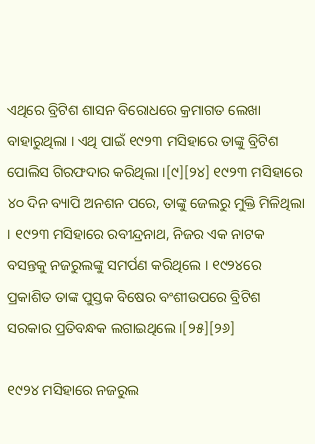ଏଥିରେ ବ୍ରିଟିଶ ଶାସନ ବିରୋଧରେ କ୍ରମାଗତ ଲେଖା ବାହାରୁଥିଲା । ଏଥି ପାଇଁ ୧୯୨୩ ମସିହାରେ ତାଙ୍କୁ ବ୍ରିଟିଶ ପୋଲିସ ଗିରଫଦାର କରିଥିଲା ।[୯][୨୪] ୧୯୨୩ ମସିହାରେ ୪୦ ଦିନ ବ୍ୟାପି ଅନଶନ ପରେ, ତାଙ୍କୁ ଜେଲରୁ ମୁକ୍ତି ମିଳିଥିଲା । ୧୯୨୩ ମସିହାରେ ରବୀନ୍ଦ୍ରନାଥ, ନିଜର ଏକ ନାଟକ ବସନ୍ତକୁ ନଜରୁଲଙ୍କୁ ସମର୍ପଣ କରିଥିଲେ । ୧୯୨୪ରେ ପ୍ରକାଶିତ ତାଙ୍କ ପୁସ୍ତକ ବିଷେର ବଂଶୀଉପରେ ବ୍ରିଟିଶ ସରକାର ପ୍ରତିବନ୍ଧକ ଲଗାଇଥିଲେ ।[୨୫][୨୬]

୧୯୨୪ ମସିହାରେ ନଜରୁଲ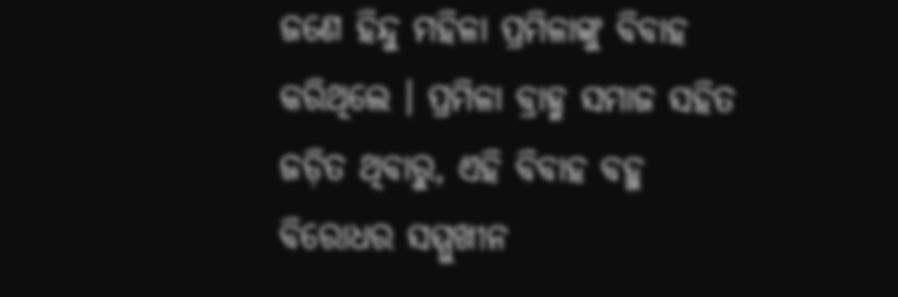ଜଣେ ହିନ୍ଦୁ ମହିଳା ପ୍ରମିଳାଙ୍କୁ ବିବାହ କରିଥିଲେ । ପ୍ରମିଳା ବ୍ରାହ୍ମ ସମାଜ ସହିତ ଜଡ଼ିତ ଥିବାରୁ, ଏହି ବିବାହ ବହୁ ବିରୋଧର ସମ୍ମୁଖୀନ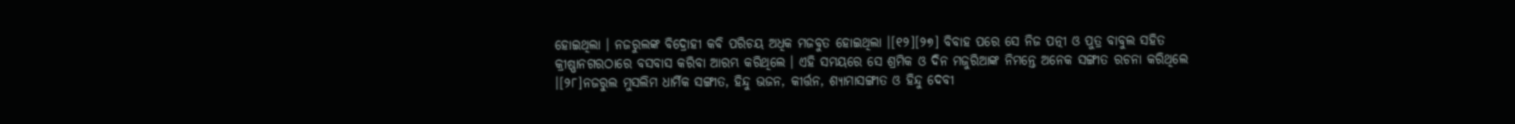ହୋଇଥିଲା । ନଜରୁଲଙ୍କ ବିଦ୍ରୋହୀ କବି ପରିଚୟ ଅଧିକ ମଜବୁତ ହୋଇଥିଲା ।[୧୨][୨୭] ବିବାହ ପରେ ସେ ନିଜ ପତ୍ନୀ ଓ ପୁତ୍ର ବାବୁଲ ସହିତ କ୍ରୀଷ୍ଣାନଗରଠାରେ ବସବାସ କରିବା ଆରମ୍ଭ କରିଥିଲେ । ଏହି ସମୟରେ ସେ ଶ୍ରମିକ ଓ ଦିନ ମଜୁରିଆଙ୍କ ନିମନ୍ତେ ଅନେକ ସଙ୍ଗୀତ ରଚନା କରିଥିଲେ ।[୨୮]ନଜରୁଲ ମୁସଲିମ ଧାର୍ମିକ ସଙ୍ଗୀତ, ହିନ୍ଦୁ ଭଜନ, କୀର୍ତ୍ତନ, ଶ୍ୟାମାସଙ୍ଗୀତ ଓ ହିନ୍ଦୁ ଦେବୀ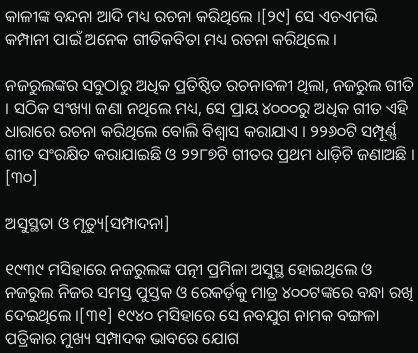କାଳୀଙ୍କ ବନ୍ଦନା ଆଦି ମଧ୍ୟ ରଚନା କରିଥିଲେ ।[୨୯] ସେ ଏଚଏମଭି କମ୍ପାନୀ ପାଇଁ ଅନେକ ଗୀତିକବିତା ମଧ୍ୟ ରଚନା କରିଥିଲେ ।

ନଜରୁଲଙ୍କର ସବୁଠାରୁ ଅଧିକ ପ୍ରତିଷ୍ଠିତ ରଚନାବଳୀ ଥିଲା, ନଜରୁଲ ଗୀତି । ସଠିକ ସଂଖ୍ୟା ଜଣା ନଥିଲେ ମଧ୍ୟ, ସେ ପ୍ରାୟ ୪୦୦୦ରୁ ଅଧିକ ଗୀତ ଏହି ଧାରାରେ ରଚନା କରିଥିଲେ ବୋଲି ବିଶ୍ୱାସ କରାଯାଏ । ୨୨୬୦ଟି ସମ୍ପୂର୍ଣ୍ଣ ଗୀତ ସଂରକ୍ଷିତ କରାଯାଇଛି ଓ ୨୨୮୭ଟି ଗୀତର ପ୍ରଥମ ଧାଡ଼ିଟି ଜଣାଅଛି । [୩୦]

ଅସୁସ୍ଥତା ଓ ମୃତ୍ୟୁ[ସମ୍ପାଦନା]

୧୯୩୯ ମସିହାରେ ନଜରୁଲଙ୍କ ପତ୍ନୀ ପ୍ରମିଳା ଅସୁସ୍ଥ ହୋଇଥିଲେ ଓ ନଜରୁଲ ନିଜର ସମସ୍ତ ପୁସ୍ତକ ଓ ରେକର୍ଡ଼କୁ ମାତ୍ର ୪୦୦ଟଙ୍କରେ ବନ୍ଧା ରଖି ଦେଇଥିଲେ ।[୩୧] ୧୯୪୦ ମସିହାରେ ସେ ନବଯୁଗ ନାମକ ବଙ୍ଗଳା ପତ୍ରିକାର ମୁଖ୍ୟ ସମ୍ପାଦକ ଭାବରେ ଯୋଗ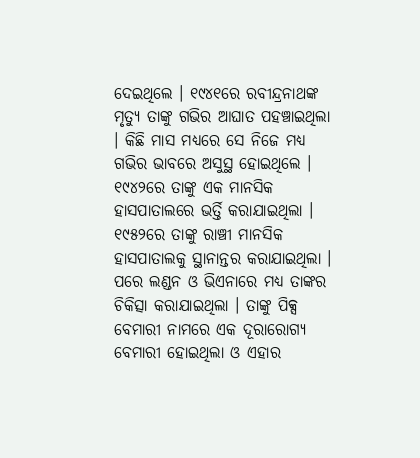ଦେଇଥିଲେ । ୧୯୪୧ରେ ରବୀନ୍ଦ୍ରନାଥଙ୍କ ମୃତ୍ୟୁ ତାଙ୍କୁ ଗଭିର ଆଘାତ ପହଞ୍ଚାଇଥିଲା । କିଛି ମାସ ମଧ୍ୟରେ ସେ ନିଜେ ମଧ୍ୟ ଗଭିର ଭାବରେ ଅସୁସ୍ଥ ହୋଇଥିଲେ । ୧୯୪୨ରେ ତାଙ୍କୁ ଏକ ମାନସିକ ହାସପାତାଲରେ ଭର୍ତ୍ତି କରାଯାଇଥିଲା । ୧୯୫୨ରେ ତାଙ୍କୁ ରାଞ୍ଚୀ ମାନସିକ ହାସପାତାଲକୁ ସ୍ଥାନାନ୍ତର କରାଯାଇଥିଲା । ପରେ ଲଣ୍ଡନ ଓ ଭିଏନାରେ ମଧ୍ୟ ତାଙ୍କର ଚିକିତ୍ସା କରାଯାଇଥିଲା । ତାଙ୍କୁ ପିକ୍ସ ବେମାରୀ ନାମରେ ଏକ ଦୂରାରୋଗ୍ୟ ବେମାରୀ ହୋଇଥିଲା ଓ ଏହାର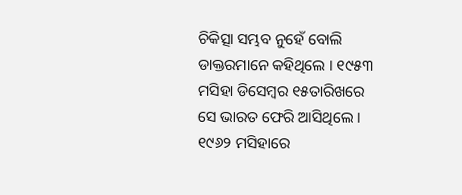ଚିକିତ୍ସା ସମ୍ଭବ ନୁହେଁ ବୋଲି ଡାକ୍ତରମାନେ କହିଥିଲେ । ୧୯୫୩ ମସିହା ଡିସେମ୍ବର ୧୫ତାରିଖରେ ସେ ଭାରତ ଫେରି ଆସିଥିଲେ । ୧୯୬୨ ମସିହାରେ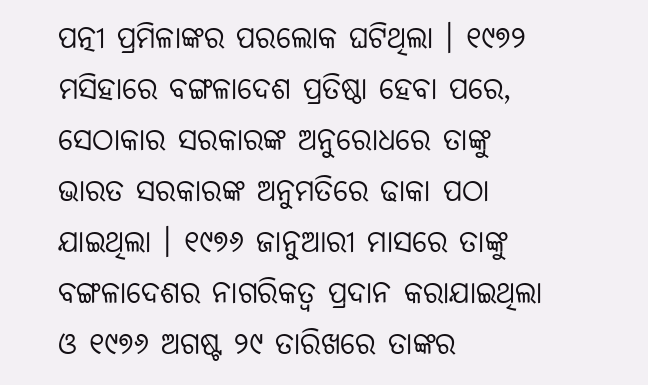ପତ୍ନୀ ପ୍ରମିଳାଙ୍କର ପରଲୋକ ଘଟିଥିଲା । ୧୯୭୨ ମସିହାରେ ବଙ୍ଗଳାଦେଶ ପ୍ରତିଷ୍ଠା ହେବା ପରେ, ସେଠାକାର ସରକାରଙ୍କ ଅନୁରୋଧରେ ତାଙ୍କୁ ଭାରତ ସରକାରଙ୍କ ଅନୁମତିରେ ଢାକା ପଠା ଯାଇଥିଲା । ୧୯୭୬ ଜାନୁଆରୀ ମାସରେ ତାଙ୍କୁ ବଙ୍ଗଳାଦେଶର ନାଗରିକତ୍ୱ ପ୍ରଦାନ କରାଯାଇଥିଲା ଓ ୧୯୭୬ ଅଗଷ୍ଟ ୨୯ ତାରିଖରେ ତାଙ୍କର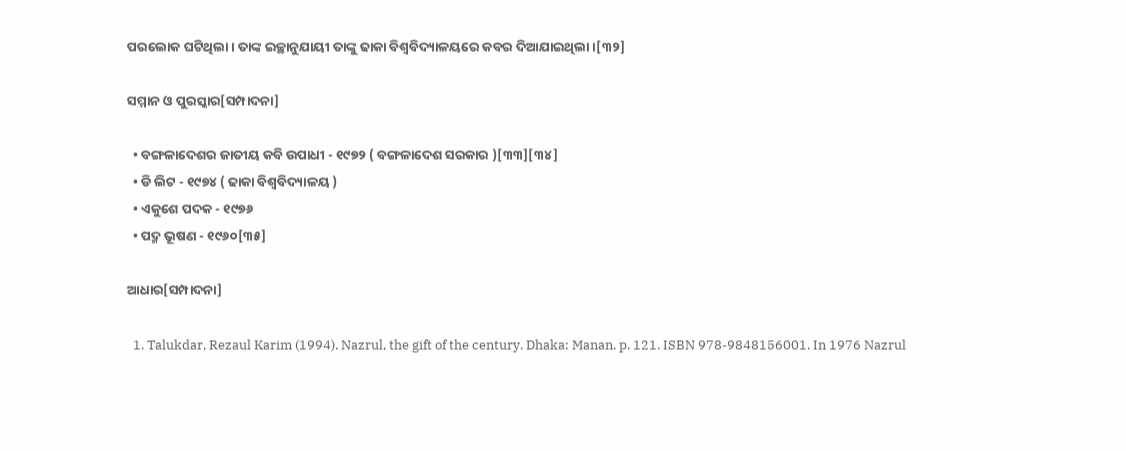ପରଲୋକ ଘଟିଥିଲା । ତାଙ୍କ ଇଚ୍ଛାନୁଯାୟୀ ତାଙ୍କୁ ଢାକା ବିଶ୍ୱବିଦ୍ୟାଳୟରେ କବର ଦିଆଯାଇଥିଲା ।[୩୨]

ସମ୍ମାନ ଓ ପୁରସ୍କାର[ସମ୍ପାଦନା]

  • ବଙ୍ଗଳାଦେଶର ଜାତୀୟ କବି ଉପାଧୀ - ୧୯୭୨ ( ବଙ୍ଗଳାଦେଶ ସରକାର )[୩୩][୩୪]
  • ଡି ଲିଟ - ୧୯୭୪ ( ଢାକା ବିଶ୍ୱବିଦ୍ୟାଳୟ )
  • ଏକୁଶେ ପଦକ - ୧୯୭୬
  • ପଦ୍ମ ଭୂଷଣ - ୧୯୬୦[୩୫]

ଆଧାର[ସମ୍ପାଦନା]

  1. Talukdar, Rezaul Karim (1994). Nazrul, the gift of the century. Dhaka: Manan. p. 121. ISBN 978-9848156001. In 1976 Nazrul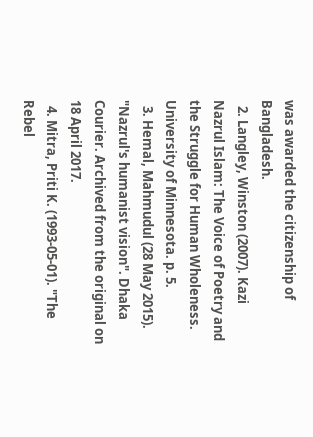was awarded the citizenship of Bangladesh.
  2. Langley, Winston (2007). Kazi Nazrul Islam: The Voice of Poetry and the Struggle for Human Wholeness. University of Minnesota. p. 5.
  3. Hemal, Mahmudul (28 May 2015). "Nazrul's humanist vision". Dhaka Courier. Archived from the original on 18 April 2017.
  4. Mitra, Priti K. (1993-05-01). "The Rebel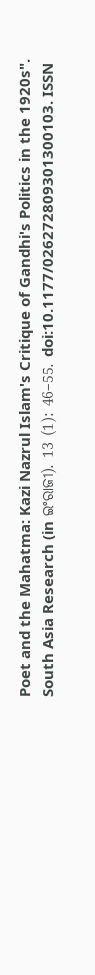Poet and the Mahatma: Kazi Nazrul Islam's Critique of Gandhi's Politics in the 1920s". South Asia Research (in ଇଂରାଜୀ). 13 (1): 46–55. doi:10.1177/026272809301300103. ISSN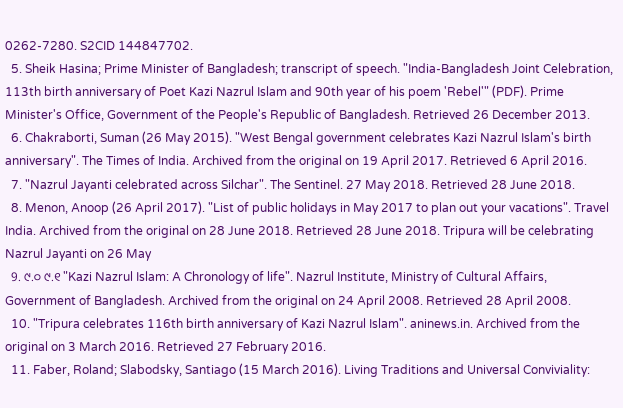0262-7280. S2CID 144847702.
  5. Sheik Hasina; Prime Minister of Bangladesh; transcript of speech. "India-Bangladesh Joint Celebration, 113th birth anniversary of Poet Kazi Nazrul Islam and 90th year of his poem 'Rebel'" (PDF). Prime Minister's Office, Government of the People's Republic of Bangladesh. Retrieved 26 December 2013.
  6. Chakraborti, Suman (26 May 2015). "West Bengal government celebrates Kazi Nazrul Islam's birth anniversary". The Times of India. Archived from the original on 19 April 2017. Retrieved 6 April 2016.
  7. "Nazrul Jayanti celebrated across Silchar". The Sentinel. 27 May 2018. Retrieved 28 June 2018.
  8. Menon, Anoop (26 April 2017). "List of public holidays in May 2017 to plan out your vacations". Travel India. Archived from the original on 28 June 2018. Retrieved 28 June 2018. Tripura will be celebrating Nazrul Jayanti on 26 May
  9. ୯.୦ ୯.୧ "Kazi Nazrul Islam: A Chronology of life". Nazrul Institute, Ministry of Cultural Affairs, Government of Bangladesh. Archived from the original on 24 April 2008. Retrieved 28 April 2008.
  10. "Tripura celebrates 116th birth anniversary of Kazi Nazrul Islam". aninews.in. Archived from the original on 3 March 2016. Retrieved 27 February 2016.
  11. Faber, Roland; Slabodsky, Santiago (15 March 2016). Living Traditions and Universal Conviviality: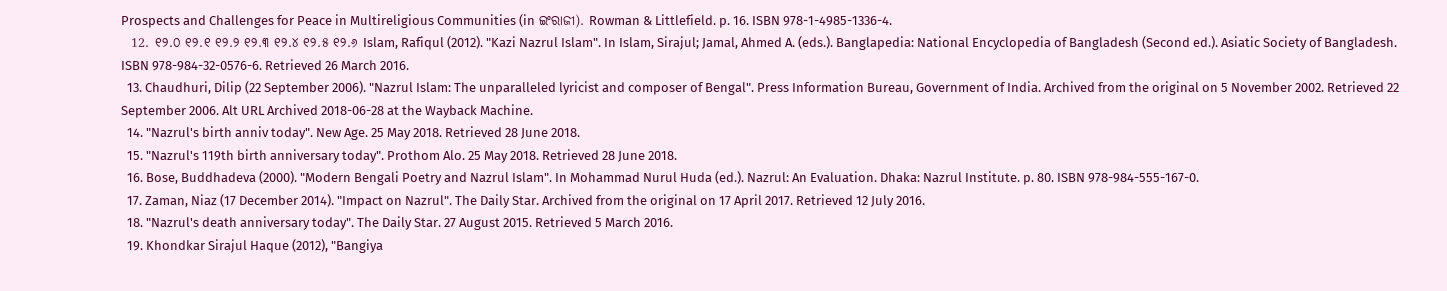Prospects and Challenges for Peace in Multireligious Communities (in ଇଂରାଜୀ). Rowman & Littlefield. p. 16. ISBN 978-1-4985-1336-4.
  12. ୧୨.୦ ୧୨.୧ ୧୨.୨ ୧୨.୩ ୧୨.୪ ୧୨.୫ ୧୨.୬ Islam, Rafiqul (2012). "Kazi Nazrul Islam". In Islam, Sirajul; Jamal, Ahmed A. (eds.). Banglapedia: National Encyclopedia of Bangladesh (Second ed.). Asiatic Society of Bangladesh. ISBN 978-984-32-0576-6. Retrieved 26 March 2016.
  13. Chaudhuri, Dilip (22 September 2006). "Nazrul Islam: The unparalleled lyricist and composer of Bengal". Press Information Bureau, Government of India. Archived from the original on 5 November 2002. Retrieved 22 September 2006. Alt URL Archived 2018-06-28 at the Wayback Machine.
  14. "Nazrul's birth anniv today". New Age. 25 May 2018. Retrieved 28 June 2018.
  15. "Nazrul's 119th birth anniversary today". Prothom Alo. 25 May 2018. Retrieved 28 June 2018.
  16. Bose, Buddhadeva (2000). "Modern Bengali Poetry and Nazrul Islam". In Mohammad Nurul Huda (ed.). Nazrul: An Evaluation. Dhaka: Nazrul Institute. p. 80. ISBN 978-984-555-167-0.
  17. Zaman, Niaz (17 December 2014). "Impact on Nazrul". The Daily Star. Archived from the original on 17 April 2017. Retrieved 12 July 2016.
  18. "Nazrul's death anniversary today". The Daily Star. 27 August 2015. Retrieved 5 March 2016.
  19. Khondkar Sirajul Haque (2012), "Bangiya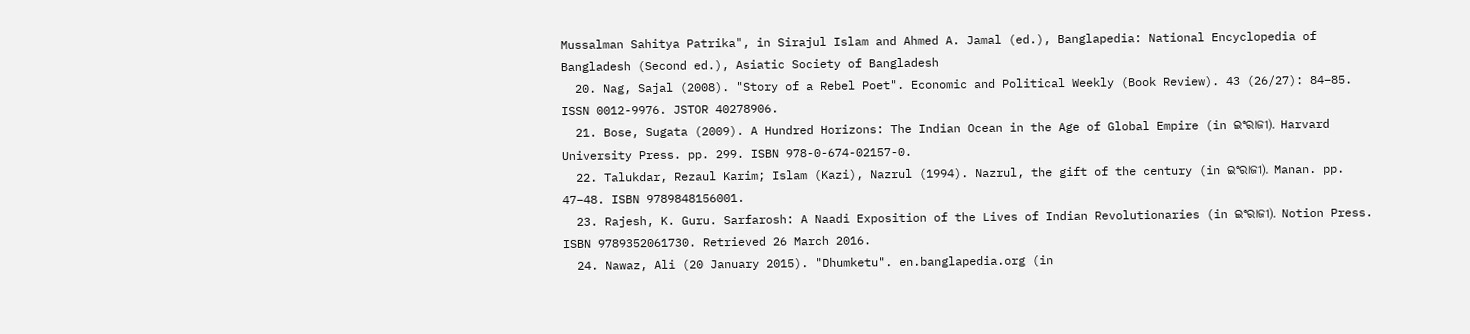Mussalman Sahitya Patrika", in Sirajul Islam and Ahmed A. Jamal (ed.), Banglapedia: National Encyclopedia of Bangladesh (Second ed.), Asiatic Society of Bangladesh
  20. Nag, Sajal (2008). "Story of a Rebel Poet". Economic and Political Weekly (Book Review). 43 (26/27): 84–85. ISSN 0012-9976. JSTOR 40278906.
  21. Bose, Sugata (2009). A Hundred Horizons: The Indian Ocean in the Age of Global Empire (in ଇଂରାଜୀ). Harvard University Press. pp. 299. ISBN 978-0-674-02157-0.
  22. Talukdar, Rezaul Karim; Islam (Kazi), Nazrul (1994). Nazrul, the gift of the century (in ଇଂରାଜୀ). Manan. pp. 47–48. ISBN 9789848156001.
  23. Rajesh, K. Guru. Sarfarosh: A Naadi Exposition of the Lives of Indian Revolutionaries (in ଇଂରାଜୀ). Notion Press. ISBN 9789352061730. Retrieved 26 March 2016.
  24. Nawaz, Ali (20 January 2015). "Dhumketu". en.banglapedia.org (in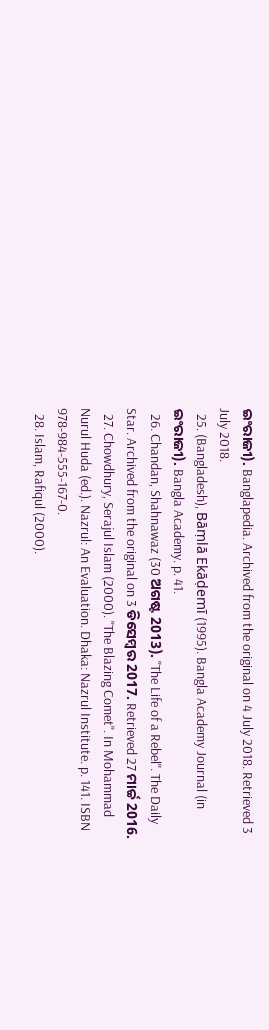ଇଂରାଜୀ). Banglapedia. Archived from the original on 4 July 2018. Retrieved 3 July 2018.
  25. (Bangladesh), Bāṃlā Ekāḍemī (1995). Bangla Academy Journal (in ଇଂରାଜୀ). Bangla Academy. p. 41.
  26. Chandan, Shahnawaz (30 ଅଗଷ୍ଟ 2013). "The Life of a Rebel". The Daily Star. Archived from the original on 3 ଡିସେମ୍ବର 2017. Retrieved 27 ମାର୍ଚ୍ଚ 2016.
  27. Chowdhury, Serajul Islam (2000). "The Blazing Comet". In Mohammad Nurul Huda (ed.). Nazrul: An Evaluation. Dhaka: Nazrul Institute. p. 141. ISBN 978-984-555-167-0.
  28. Islam, Rafiqul (2000).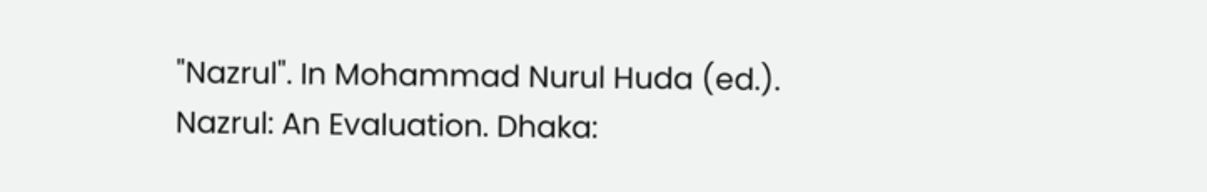"Nazrul". In Mohammad Nurul Huda (ed.). Nazrul: An Evaluation. Dhaka: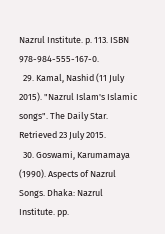Nazrul Institute. p. 113. ISBN 978-984-555-167-0.
  29. Kamal, Nashid (11 July 2015). "Nazrul Islam's Islamic songs". The Daily Star. Retrieved 23 July 2015.
  30. Goswami, Karumamaya (1990). Aspects of Nazrul Songs. Dhaka: Nazrul Institute. pp.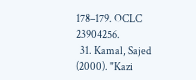178–179. OCLC 23904256.
  31. Kamal, Sajed (2000). "Kazi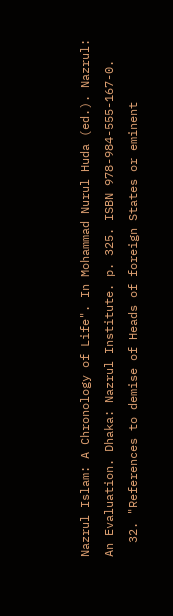Nazrul Islam: A Chronology of Life". In Mohammad Nurul Huda (ed.). Nazrul: An Evaluation. Dhaka: Nazrul Institute. p. 325. ISBN 978-984-555-167-0.
  32. "References to demise of Heads of foreign States or eminent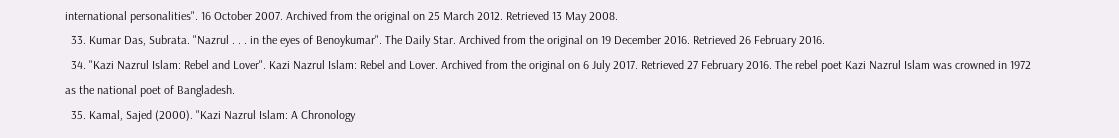international personalities". 16 October 2007. Archived from the original on 25 March 2012. Retrieved 13 May 2008.
  33. Kumar Das, Subrata. "Nazrul . . . in the eyes of Benoykumar". The Daily Star. Archived from the original on 19 December 2016. Retrieved 26 February 2016.
  34. "Kazi Nazrul Islam: Rebel and Lover". Kazi Nazrul Islam: Rebel and Lover. Archived from the original on 6 July 2017. Retrieved 27 February 2016. The rebel poet Kazi Nazrul Islam was crowned in 1972 as the national poet of Bangladesh.
  35. Kamal, Sajed (2000). "Kazi Nazrul Islam: A Chronology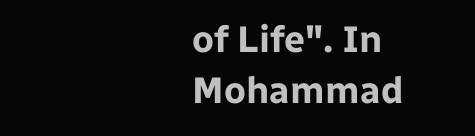of Life". In Mohammad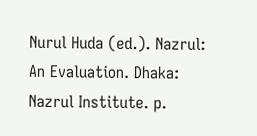Nurul Huda (ed.). Nazrul: An Evaluation. Dhaka: Nazrul Institute. p.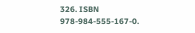326. ISBN 978-984-555-167-0.